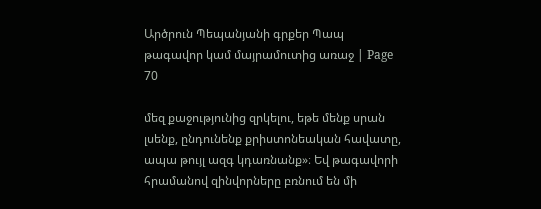Արծրուն Պեպանյանի գրքեր Պապ թագավոր կամ մայրամուտից առաջ | Page 70

մեզ քաջությունից զրկելու, եթե մենք սրան լսենք, ընդունենք քրիստոնեական հավատը, ապա թույլ ազգ կդառնանք»։ Եվ թագավորի հրամանով զինվորները բռնում են մի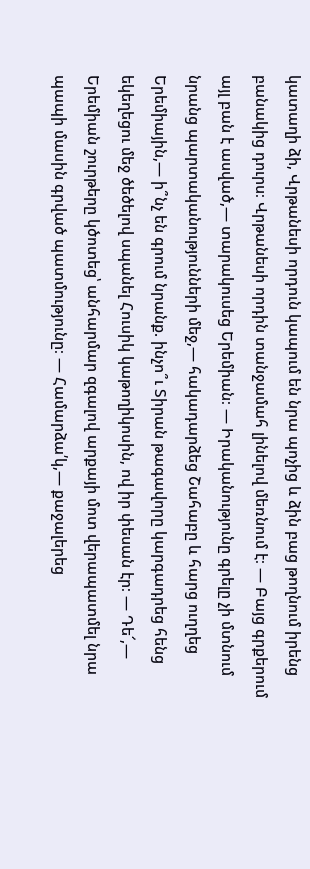կատաղի ձի, Վրթանեսի որդուն կապում են նրա պոչից և ձին բաց թողնում իրենց բանակից դուրս։ Վրթանեսի որդին տանջամահ լինելով մեռնում է։ — Բայց գրքերում այլ բան է ասված,— տարակուսեց Երեմիան։ — Իրականությունը գրելը չի մտնում նրանց պարտականությունների մեջ,— հակադարձեց Շահաբը և հարց ուղղեց Երեմիային,— ի՞նչ են գրում նրանք. ինչո՞ւ Տիրան թագավորը կարգադրեց հենց եկեղեցու մեջ ծեծելով սպանել Հուսիկ կաթողիկոսին, ով իր փեսան էր։ — Դե՜,— Երեմիան շուրթերը կծոտեց՝ անհարմար զգալով արքայի մոտ վերապատմել նրա պապի մասին գրված պատմությունը։ — Համարձա՛կ,— քաջալերեց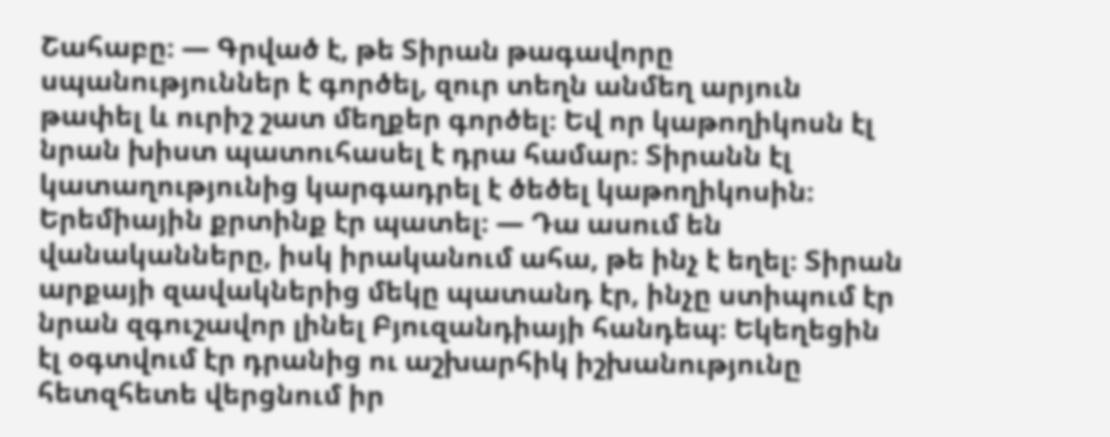Շահաբը։ — Գրված է, թե Տիրան թագավորը սպանություններ է գործել, զուր տեղն անմեղ արյուն թափել և ուրիշ շատ մեղքեր գործել։ Եվ որ կաթողիկոսն էլ նրան խիստ պատուհասել է դրա համար։ Տիրանն էլ կատաղությունից կարգադրել է ծեծել կաթողիկոսին։ Երեմիային քրտինք էր պատել։ — Դա ասում են վանականները, իսկ իրականում ահա, թե ինչ է եղել։ Տիրան արքայի զավակներից մեկը պատանդ էր, ինչը ստիպում էր նրան զգուշավոր լինել Բյուզանդիայի հանդեպ։ Եկեղեցին էլ օգտվում էր դրանից ու աշխարհիկ իշխանությունը հետզհետե վերցնում իր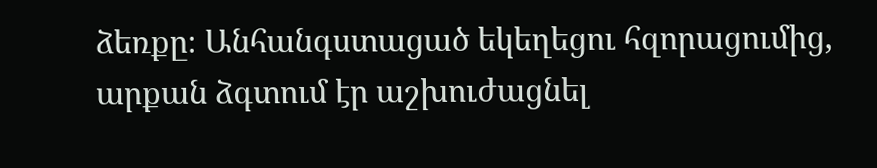ձեռքը։ Անհանգստացած եկեղեցու հզորացումից, արքան ձգտում էր աշխուժացնել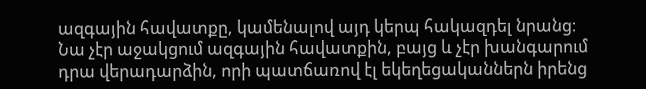ազգային հավատքը, կամենալով այդ կերպ հակազդել նրանց։ Նա չէր աջակցում ազգային հավատքին, բայց և չէր խանգարում դրա վերադարձին, որի պատճառով էլ եկեղեցականներն իրենց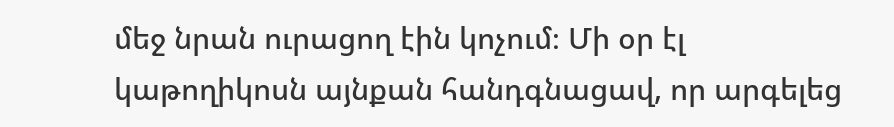մեջ նրան ուրացող էին կոչում։ Մի օր էլ կաթողիկոսն այնքան հանդգնացավ, որ արգելեց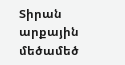Տիրան արքային մեծամեծ